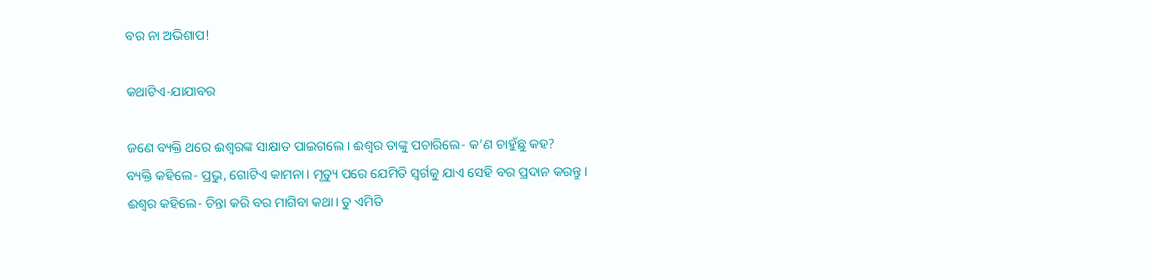ବର ନା ଅଭିଶାପ!

କଥାଟିଏ-ଯାଯାବର

ଜଣେ ବ୍ୟକ୍ତି ଥରେ ଈଶ୍ବରଙ୍କ ସାକ୍ଷାତ ପାଇଗଲେ। ଈଶ୍ବର ତାଙ୍କୁ ପଚାରିଲେ- କ’ଣ ଚାହୁଁଛୁ କହ?
ବ୍ୟକ୍ତି କହିଲେ- ପ୍ରଭୁ, ଗୋଟିଏ କାମନା। ମୃତ୍ୟୁ ପରେ ଯେମିତି ସ୍ବର୍ଗକୁ ଯାଏ ସେହି ବର ପ୍ରଦାନ କରନ୍ତୁ।
ଈଶ୍ବର କହିଲେ- ଚିନ୍ତା କରି ବର ମାଗିବା କଥା। ତୁ ଏମିତି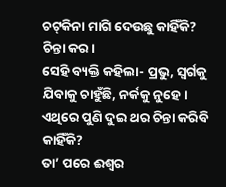ଚଟ୍‌କିନା ମାଗି ଦେଉଛୁ କାହିଁକି? ଚିନ୍ତା କର।
ସେହି ବ୍ୟକ୍ତି କହିଲା- ପ୍ରଭୁ, ସ୍ବର୍ଗକୁ ଯିବାକୁ ଚାହୁଁଛି, ନର୍କକୁ ନୁହେ। ଏଥିରେ ପୁଣି ଦୁଇ ଥର ଚିନ୍ତା କରିବି କାହିଁକି?
ତା’ ପରେ ଈଶ୍ବର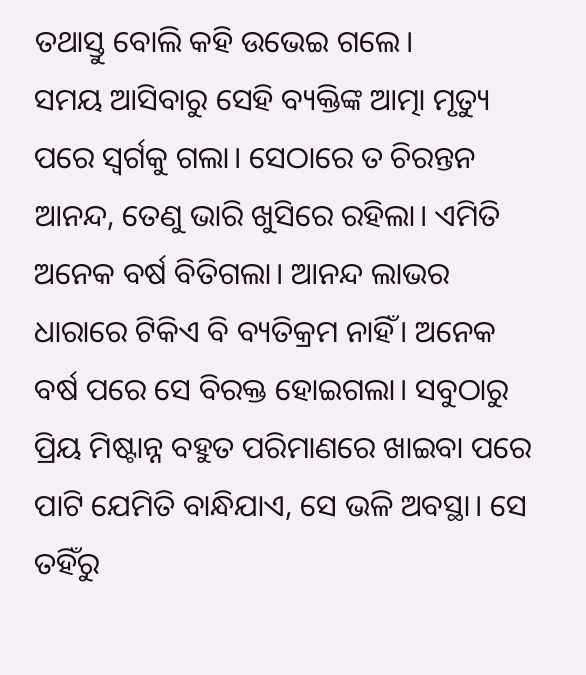ତଥାସ୍ତୁ ବୋଲି କହି ଉଭେଇ ଗଲେ।
ସମୟ ଆସିବାରୁ ସେହି ବ୍ୟକ୍ତିଙ୍କ ଆତ୍ମା ମୃତ୍ୟୁ ପରେ ସ୍ବର୍ଗକୁ ଗଲା। ସେଠାରେ ତ ଚିରନ୍ତନ ଆନନ୍ଦ, ତେଣୁ ଭାରି ଖୁସିରେ ରହିଲା। ଏମିତି ଅନେକ ବର୍ଷ ବିତିଗଲା। ଆନନ୍ଦ ଲାଭର ଧାରାରେ ଟିକିଏ ବି ବ୍ୟତିକ୍ରମ ନାହିଁ। ଅନେକ ବର୍ଷ ପରେ ସେ ବିରକ୍ତ ହୋଇଗଲା। ସବୁଠାରୁ ପ୍ରିୟ ମିଷ୍ଟାନ୍ନ ବହୁତ ପରିମାଣରେ ଖାଇବା ପରେ ପାଟି ଯେମିତି ବାନ୍ଧିଯାଏ, ସେ ଭଳି ଅବସ୍ଥା। ସେ ତହିଁରୁ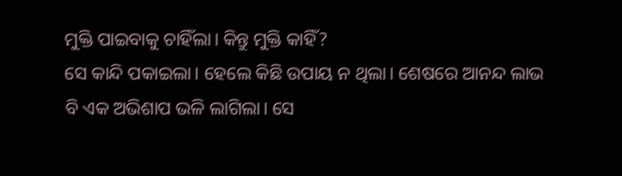ମୁକ୍ତି ପାଇବାକୁ ଚାହିଁଲା। କିନ୍ତୁ ମୁକ୍ତି କାହିଁ?
ସେ କାନ୍ଦି ପକାଇଲା। ହେଲେ କିଛି ଉପାୟ ନ ଥିଲା। ଶେଷରେ ଆନନ୍ଦ ଲାଭ ବି ଏକ ଅଭିଶାପ ଭଳି ଲାଗିଲା। ସେ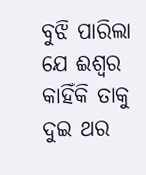ବୁଝି ପାରିଲା ଯେ ଈଶ୍ବର କାହିଁକି ତାକୁ ଦୁଇ ଥର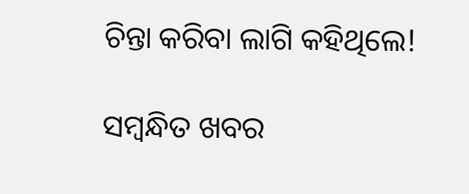ଚିନ୍ତା କରିବା ଲାଗି କହିଥିଲେ!

ସମ୍ବନ୍ଧିତ ଖବର